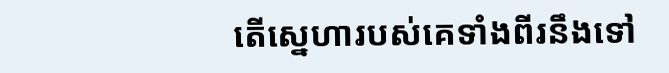តើស្នេហារបស់គេទាំងពីរនឹងទៅ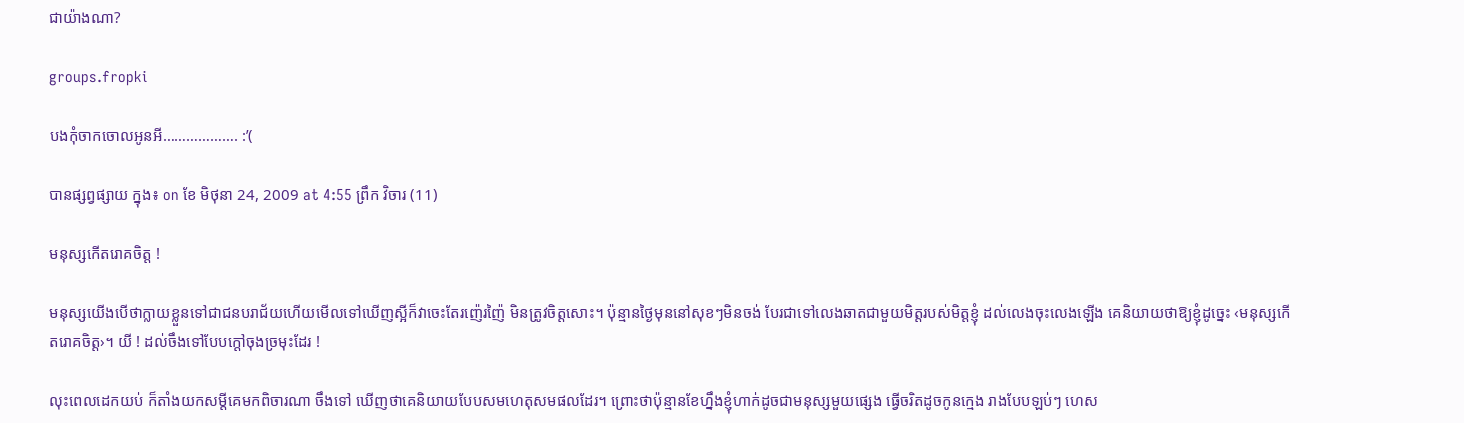ជាយ៉ាងណា?

groups.fropki

បងកុំចាកចោលអូនអី………………. :’(

បានផ្សព្វផ្សាយ ក្នុង៖ on ខែ មិថុនា 24, 2009 at 4:55 ព្រឹក វិចារ (11)

មនុស្សកើតរោគចិត្ត !

មនុស្សយើងបើថាក្លាយខ្លួនទៅជាជនបរាជ័យហើយមើលទៅឃើញស្អីក៏វាចេះតែរញ៉េរញ៉ៃ មិនត្រូវចិត្តសោះ។ ប៉ុន្មានថ្ងៃមុននៅសុខៗមិនចង់ បែរជាទៅលេងឆាតជាមួយមិត្តរបស់មិត្តខ្ញុំ ដល់លេងចុះលេងឡើង គេនិយាយថាឱ្យខ្ញុំដូច្នេះ ‹មនុស្សកើតរោគចិត្ត›។ យី ! ដល់ចឹងទៅបែបក្ដៅចុងច្រមុះដែរ !

លុះពេលដេកយប់ ក៏តាំងយកសម្ដីគេមកពិចារណា ចឹងទៅ ឃើញថាគេនិយាយបែបសមហេតុសមផលដែរ។ ព្រោះថាប៉ុន្មានខែហ្នឹងខ្ញុំហាក់ដូចជាមនុស្សមួយផ្សេង ធ្វើចរិតដូចកូនក្មេង រាងបែបឡប់ៗ ហេស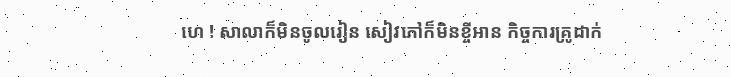ហេ ! សាលាក៏មិនចូលរៀន សៀវភៅក៏មិនខ្ចីអាន កិច្ចការគ្រូដាក់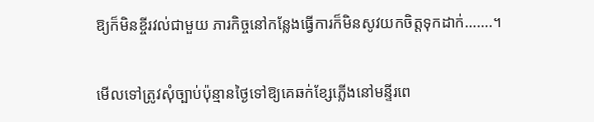ឱ្យក៏មិនខ្ចីរវល់ជាមួយ ភារកិច្ចនៅកន្លែងធ្វើការក៏មិនសូវយកចិត្តទុកដាក់…….។

មើលទៅត្រូវសុំច្បាប់ប៉ុន្មានថ្ងៃទៅឱ្យគេឆក់ខ្សែភ្លើងនៅមន្ទីរពេ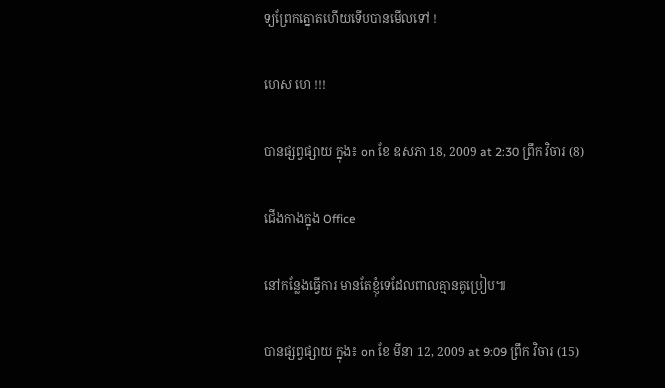ទ្យព្រែកត្នោតហើយទើបបានមើលទៅ !

ហេស ហេ !!!

បានផ្សព្វផ្សាយ ក្នុង៖ on ខែ ឧសភា 18, 2009 at 2:30 ព្រឹក វិចារ (8)

ជើងកាងក្នុង Office

នៅកន្លែងធ្វើការ មានតែខ្ញុំទេដែលពាលគ្មានគូប្រៀប៕

បានផ្សព្វផ្សាយ ក្នុង៖ on ខែ មីនា 12, 2009 at 9:09 ព្រឹក វិចារ (15)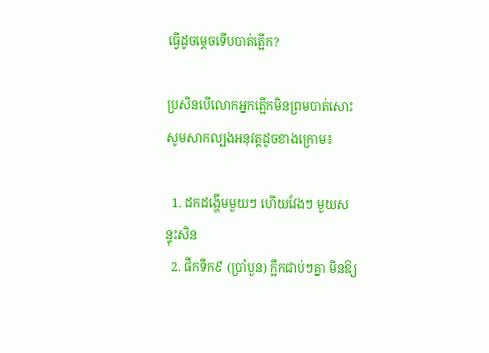ធ្វើដូចម្ដេចទើបបាត់ត្អើក?

ប្រសិនបើលោកអ្នកត្អើកមិនព្រមបាត់សោះសូមសាកល្បងអនុវត្តដូចខាងក្រោម៖

  1. ដកដង្ហើមមួយៗ ហើយវែងៗ មួយសន្ទុះសិន
  2. ផឹកទឹក៩ (ប្រាំបួន) ក្អឹកជាប់ៗគ្នា មិនឱ្យ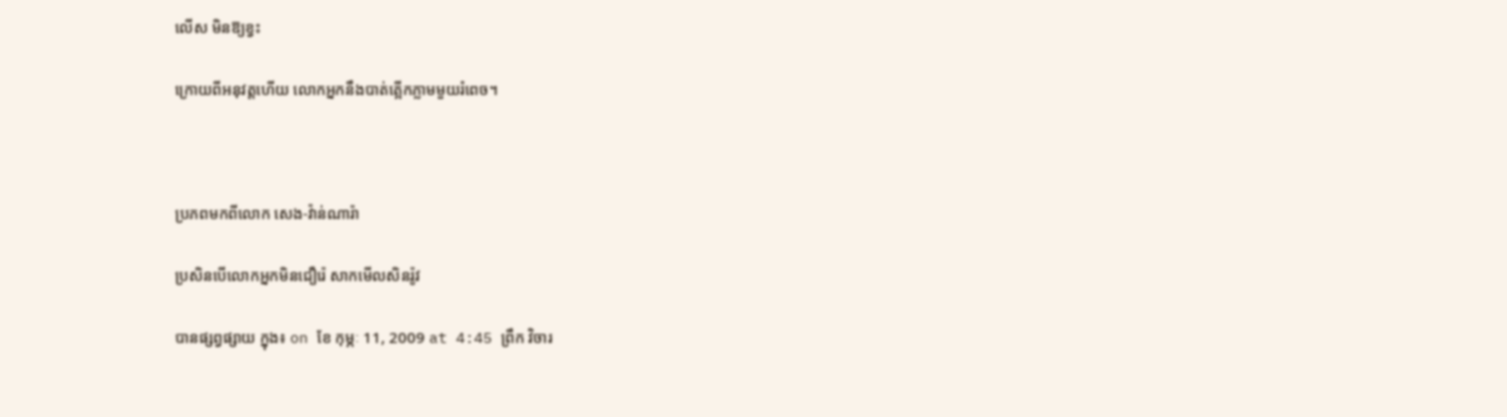លើស មិនឱ្យខ្វះ

ក្រោយពីអនុវត្តហើយ លោកអ្នកនឹងបាត់ត្អើកភ្លាមមួយរំពេច។



ប្រភពមកពីលោក សេង-វ៉ាន់ណារ៉ា

ប្រសិនបើលោកអ្នកមិនជឿរ៉េ សាកមើលសិនរ៉ូវ

បានផ្សព្វផ្សាយ ក្នុង៖ on ខែ កុម្ភៈ 11, 2009 at 4:45 ព្រឹក វិចារ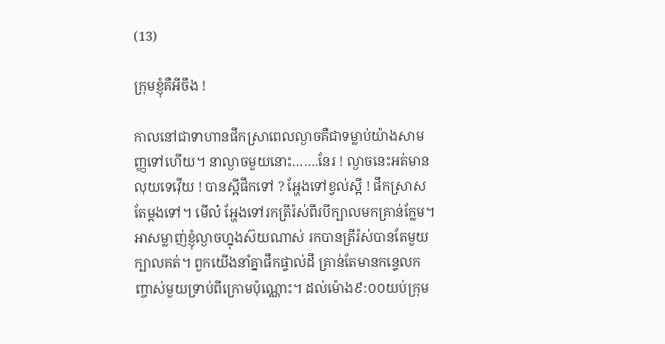(13)

ក្រុមខ្ញុំគឺអីចឹង !

កាលនៅជាទាហានផឹកស្រាពេលល្ងាចគឺជាទម្លាប់យ៉ាងសាមញ្ញទៅហើយ។ នាល្ងាចមួយនោះ…….នែរ ! ល្ងាចនេះអត់មានលុយទេវ៉ើយ ! បានស្អីផឹកទៅ ? អ្ហែងទៅខ្វល់ស្អី ! ផឹកស្រាសតែម្ដងទៅ។ មើល៎ អ្ហែងទៅរកត្រីរ៉ស់ពីរបីក្បាលមកគ្រាន់ក្លែម។ អាសម្លាញ់ខ្ញុំល្ងាចហ្នុងស៊យណាស់ រកបានត្រីរ៉ស់បានតែមួយក្បាលគត់។ ពួកយើងនាំគ្នាផឹកផ្ទាល់ដី គ្រាន់តែមានកន្ទេលកញ្ចាស់មួយទ្រាប់ពីក្រោមប៉ុណ្ណោះ។ ដល់ម៉ោង៩:០០យប់ក្រុម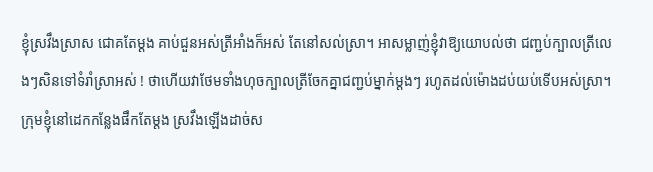ខ្ញុំស្រវឹងស្រាស ជោគតែម្ដង គាប់ជួនអស់ត្រីអាំងក៏អស់ តែនៅសល់ស្រា។ អាសម្លាញ់ខ្ញុំវាឱ្យយោបល់ថា ជញ្ជប់ក្បាលត្រីលេងៗសិនទៅទំរាំស្រាអស់ ! ថាហើយវាថែមទាំងហុចក្បាលត្រីចែកគ្នាជញ្ជប់ម្នាក់ម្ដងៗ រហូតដល់ម៉ោងដប់យប់ទើបអស់ស្រា។ ក្រុមខ្ញុំនៅដេកកន្លែងផឹកតែម្ដង ស្រវឹងឡើងដាច់ស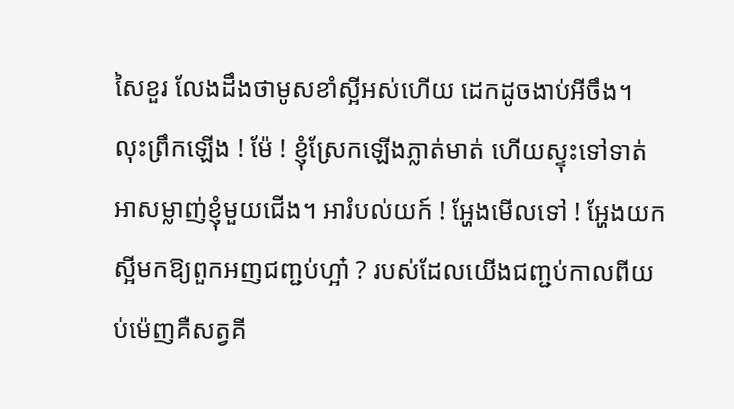សៃខួរ លែងដឹងថាមូសខាំស្អីអស់ហើយ ដេកដូចងាប់អីចឹង។ លុះព្រឹកឡើង ! ម៉ែ ! ខ្ញុំស្រែកឡើងភ្លាត់មាត់ ហើយស្ទុះទៅទាត់អាសម្លាញ់ខ្ញុំមួយជើង។ អារំបល់យក៍ ! អ្ហែងមើលទៅ ! អ្ហែងយកស្អីមកឱ្យពួកអញជញ្ជប់ហ្អា៎ ? របស់ដែលយើងជញ្ជប់កាលពីយប់ម៉េញគឺសត្វគី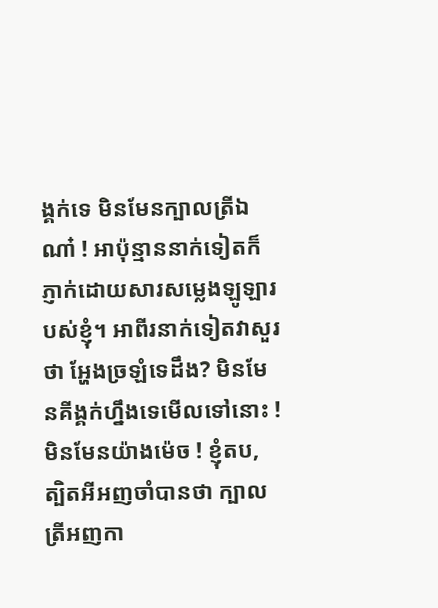ង្គក់ទេ មិនមែនក្បាលត្រីឯណា៎ ! អាប៉ុន្មាននាក់ទៀតក៏ភ្ញាក់ដោយសារសម្លេងឡូឡារបស់ខ្ញុំ។ អាពីរនាក់ទៀតវាសួរថា អ្ហែងច្រឡំទេដឹង? មិនមែនគីង្គក់ហ្នឹងទេមើលទៅនោះ ! មិនមែនយ៉ាងម៉េច ! ខ្ញុំតប, ត្បិតអីអញចាំបានថា ក្បាលត្រីអញកា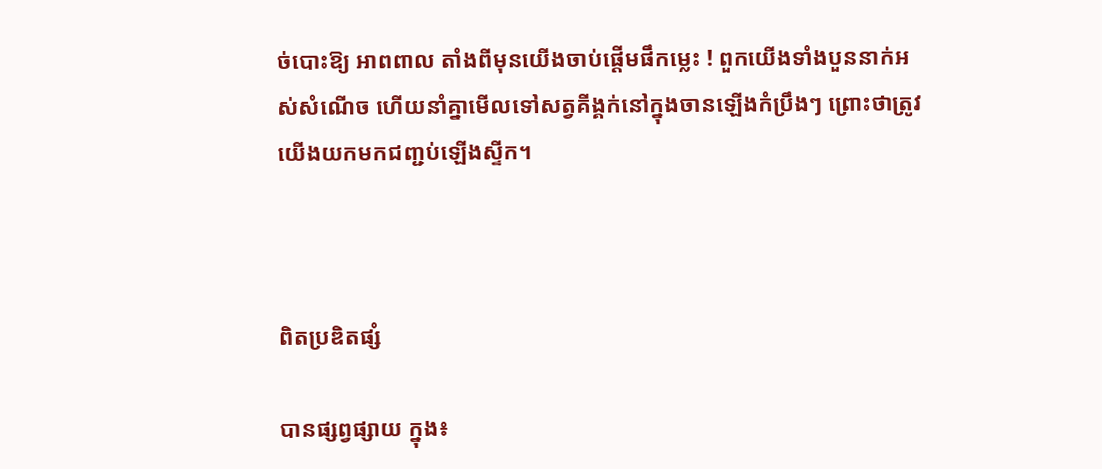ច់បោះឱ្យ អាពពាល តាំងពីមុនយើងចាប់ផ្ដើមផឹកម្លេះ ! ពួកយើងទាំងបួននាក់អស់សំណើច ហើយនាំគ្នាមើលទៅសត្វគីង្គក់នៅក្នុងចានឡើងកំប្រឹងៗ ព្រោះថាត្រូវយើងយកមកជញ្ជប់ឡើងស្ទីក។



ពិតប្រឌិតផ្សំ

បានផ្សព្វផ្សាយ ក្នុង៖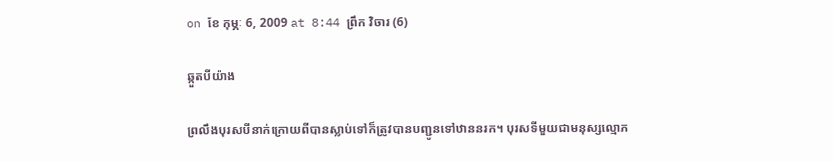on ខែ កុម្ភៈ 6, 2009 at 8:44 ព្រឹក វិចារ (6)

ឆ្កួតបីយ៉ាង

ព្រលឹងបុរសបីនាក់ក្រោយពីបានស្លាប់ទៅក៏ត្រូវបានបញ្ជូនទៅឋាននរក។ បុរសទីមួយជាមនុស្សល្មោភ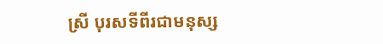ស្រី បុរសទីពីរជាមនុស្ស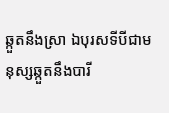ឆ្កួតនឹងស្រា ឯបុរសទីបីជាមនុស្សឆ្កួតនឹងបារី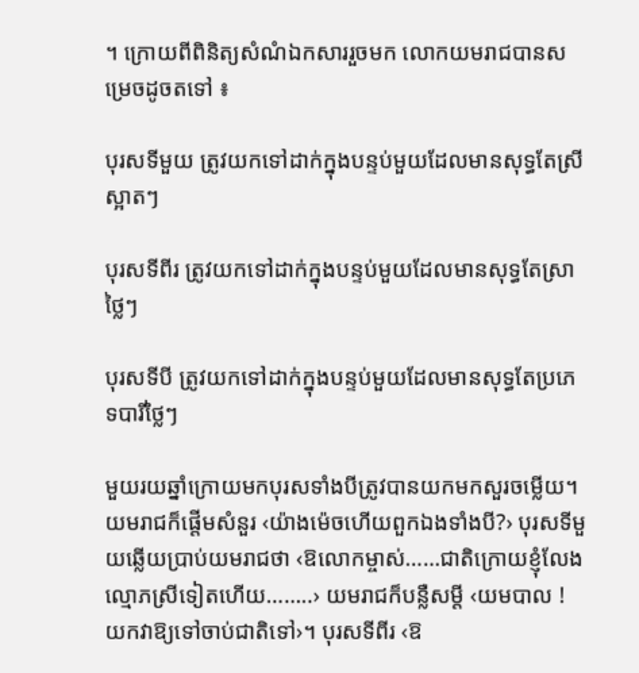។ ក្រោយពីពិនិត្យសំណំឯកសាររួចមក លោកយមរាជបានសម្រេចដូចតទៅ ៖

បុរសទីមួយ ត្រូវយកទៅដាក់ក្នុងបន្ទប់មួយដែលមានសុទ្ធតែស្រីស្អាតៗ

បុរសទីពីរ ត្រូវយកទៅដាក់ក្នុងបន្ទប់មួយដែលមានសុទ្ធតែស្រាថ្លៃៗ

បុរសទីបី ត្រូវយកទៅដាក់ក្នុងបន្ទប់មួយដែលមានសុទ្ធតែប្រភេទបារីថ្លៃៗ

មួយរយឆ្នាំក្រោយមកបុរសទាំងបីត្រូវបានយកមកសួរចម្លើយ។ យមរាជក៏ផ្ដើមសំនួរ ‹យ៉ាងម៉េចហើយពួកឯងទាំងបី?› បុរសទីមួយឆ្លើយប្រាប់យមរាជថា ‹ឱលោកម្ចាស់……ជាតិក្រោយខ្ញុំលែងល្មោភស្រីទៀតហើយ……..› យមរាជក៏បន្លឺសម្ដី ‹យមបាល ! យកវាឱ្យទៅចាប់ជាតិទៅ›។ បុរសទីពីរ ‹ឱ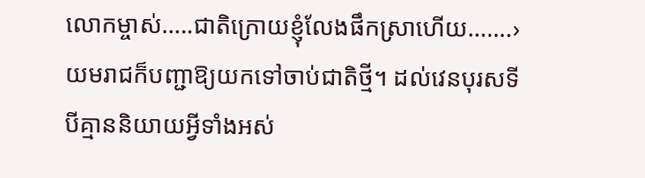លោកម្ចាស់…..ជាតិក្រោយខ្ញុំលែងផឹកស្រាហើយ…….› យមរាជក៏បញ្ជាឱ្យយកទៅចាប់ជាតិថ្មី។ ដល់វេនបុរសទីបីគ្មាននិយាយអ្វីទាំងអស់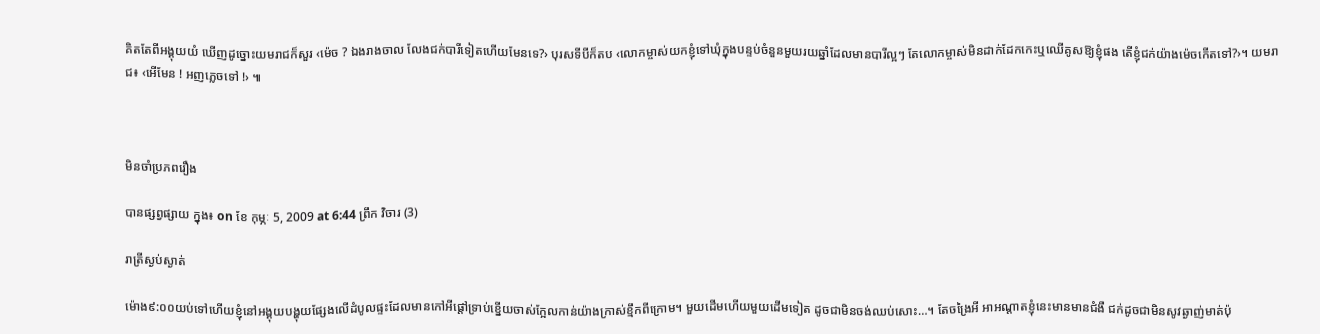គិតតែពីអង្គុយយំ ឃើញដូច្នោះយមរាជក៏សួរ ‹ម៉េច ? ឯងរាងចាល លែងជក់បារីទៀតហើយមែនទេ?› បុរសទីបីក៏តប ‹លោកម្ចាស់យកខ្ញុំទៅឃុំក្នុងបន្ទប់ចំនួនមួយរយឆ្នាំដែលមានបារីល្អៗ តែលោកម្ចាស់មិនដាក់ដែកកេះឬឈើគូសឱ្យខ្ញុំផង តើខ្ញុំជក់យ៉ាងម៉េចកើតទៅ?›។ យមរាជ៖ ‹អើមែន ! អញភ្លេចទៅ !› ៕



មិនចាំប្រភពរឿង

បានផ្សព្វផ្សាយ ក្នុង៖ on ខែ កុម្ភៈ 5, 2009 at 6:44 ព្រឹក វិចារ (3)

រាត្រីស្ងប់ស្ងាត់

ម៉ោង៩:០០យប់ទៅហើយខ្ញុំនៅអង្គុយបង្ហុយផ្សែងលើដំបូលផ្ទះដែលមានកៅអីផ្ដៅទ្រាប់ខ្នើយចាស់ក្អែលកាន់យ៉ាងក្រាស់ខ្មឹកពីក្រោម។ មួយដើមហើយមួយដើមទៀត ដូចជាមិនចង់ឈប់សោះ…។ តែចង្រៃអី អាអណ្ដាតខ្ញុំនេះមានមានជំងឺ ជក់ដូចជាមិនសូវឆ្ងាញ់មាត់ប៉ុ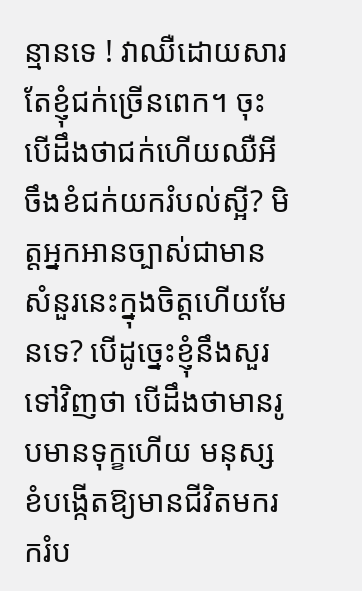ន្មានទេ ! វាឈឺដោយសារតែខ្ញុំជក់ច្រើនពេក។ ចុះបើដឹងថាជក់ហើយឈឺអីចឹងខំជក់យករំបល់ស្អី? មិត្តអ្នកអានច្បាស់ជាមានសំនួរនេះក្នុងចិត្តហើយមែនទេ? បើដូច្នេះខ្ញុំនឹងសួរទៅវិញថា បើដឹងថាមានរូបមានទុក្ខហើយ មនុស្សខំបង្កើតឱ្យមានជីវិតមករករំប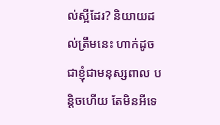ល់ស្អីដែរ? និយាយដល់ត្រឹមនេះ ហាក់ដូចជាខ្ញុំជាមនុស្សពាល បន្តិចហើយ តែមិនអីទេ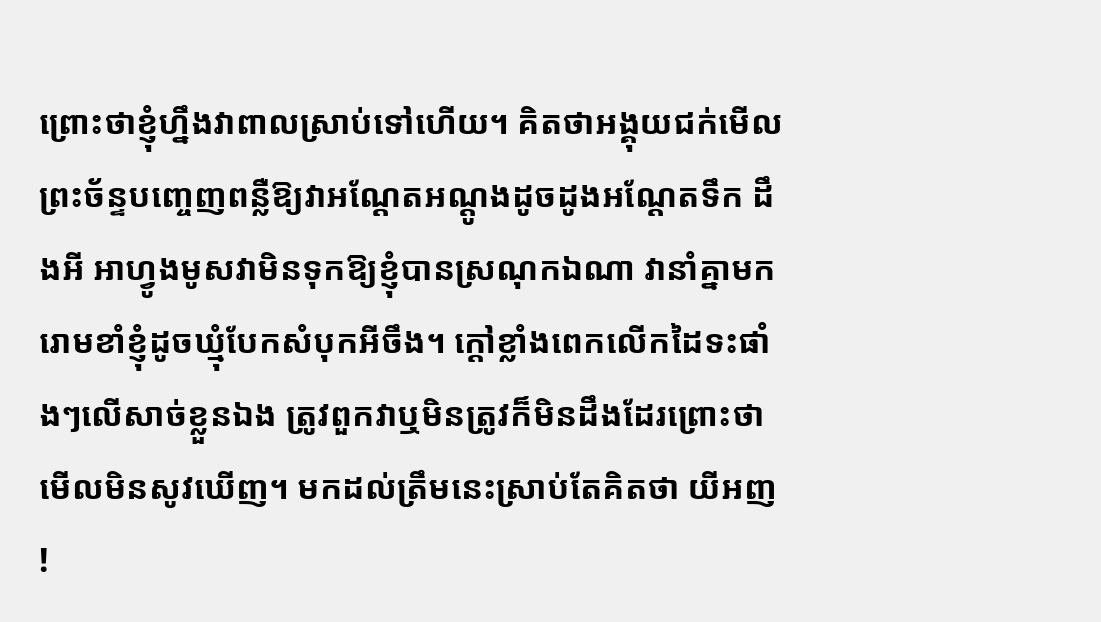ព្រោះថាខ្ញុំហ្នឹងវាពាលស្រាប់ទៅហើយ។ គិតថាអង្គុយជក់មើលព្រះច័ន្ទបញ្ចេញពន្លឺឱ្យវាអណ្ដែតអណ្ដូងដូចដូងអណ្ដែតទឹក ដឹងអី អាហ្វូងមូសវាមិនទុកឱ្យខ្ញុំបានស្រណុកឯណា វានាំគ្នាមករោមខាំខ្ញុំដូចឃ្មុំបែកសំបុកអីចឹង។ ក្ដៅខ្លាំងពេកលើកដៃទះផាំងៗលើសាច់ខ្លួនឯង ត្រូវពួកវាឬមិនត្រូវក៏មិនដឹងដែរព្រោះថាមើលមិនសូវឃើញ។ មកដល់ត្រឹមនេះស្រាប់តែគិតថា យីអញ !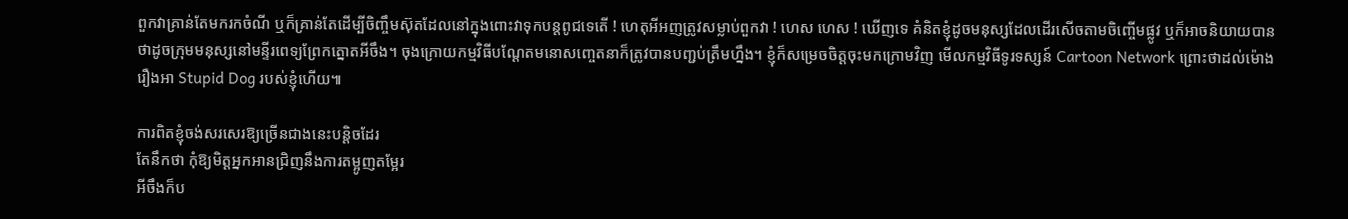ពួកវាគ្រាន់តែមករកចំណី ឬក៏គ្រាន់តែដើម្បីចិញ្ចឹមស៊ុតដែលនៅក្នុងពោះវាទុកបន្តពូជទេតើ ! ហេតុអីអញត្រូវសម្លាប់ពួកវា ! ហេស ហេស ! ឃើញទេ គំនិតខ្ញុំដូចមនុស្សដែលដើរសើចតាមចិញ្ចើមផ្លូវ ឬក៏អាចនិយាយបានថាដូចក្រុមមនុស្សនៅមន្ទីរពេទ្យព្រែកត្នោតអីចឹង។ ចុងក្រោយកម្មវិធីបណ្ដែតមនោសញ្ចេតនាក៏ត្រូវបានបញ្ជប់ត្រឹមហ្នឹង។ ខ្ញុំក៏សម្រេចចិត្តចុះមកក្រោមវិញ មើលកម្មវិធីទូរទស្សន៍ Cartoon Network ព្រោះថាដល់ម៉ោងរឿងអា Stupid Dog របស់ខ្ញុំហើយ៕

ការពិតខ្ញុំចង់សរសេរឱ្យច្រើនជាងនេះបន្តិចដែរ
តែនឹកថា កុំឱ្យមិត្តអ្នកអានជ្រិញនឹងការតម្អូញតម្អែរ
អីចឹងក៏ប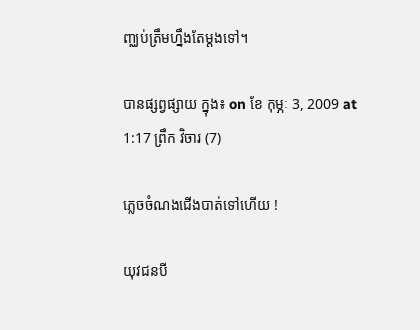ញ្ឈប់ត្រឹមហ្នឹងតែម្ដងទៅ។

បានផ្សព្វផ្សាយ ក្នុង៖ on ខែ កុម្ភៈ 3, 2009 at 1:17 ព្រឹក វិចារ (7)

ភ្លេចចំណងជើងបាត់ទៅហើយ !

យុវជនបី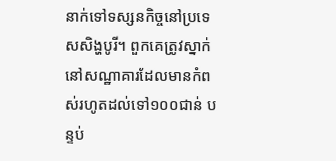នាក់ទៅទស្សនកិច្ចនៅប្រទេសសិង្ហបូរី។ ពួកគេត្រូវស្នាក់នៅសណ្ឋាគារដែលមានកំពស់រហូតដល់ទៅ១០០ជាន់ បន្ទប់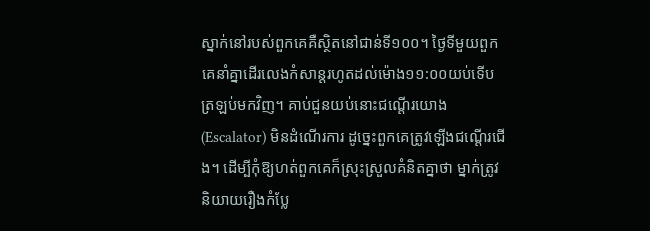ស្នាក់នៅរបស់ពួកគេគឺស្ថិតនៅជាន់ទី១០០។ ថ្ងៃទីមួយពួកគេនាំគ្នាដើរលេងកំសាន្ដរហូតដល់ម៉ោង១១:០០យប់ទើបត្រឡប់មកវិញ។ គាប់ជួនយប់នោះជណ្ដើរយោង (Escalator) មិនដំណើរការ ដូច្នេះពួកគេត្រូវឡើងជណ្ដើរជើង។ ដើម្បីកុំឱ្យហត់ពួកគេក៏ស្រុះស្រួលគំនិតគ្នាថា ម្នាក់ត្រូវនិយាយរឿងកំប្លែ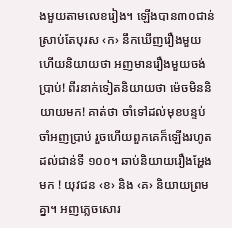ងមួយតាមលេខរៀង។ ឡើងបាន៣០ជាន់ស្រាប់តែបុរស ‹ក› នឹកឃើញរឿងមួយ ហើយនិយាយថា អញមានរឿងមួយចង់ប្រាប់! ពីរនាក់ទៀតនិយាយថា ម៉េចមិននិយាយមក! គាត់ថា ចាំទៅដល់មុខបន្ទប់ចាំអញប្រាប់ រួចហើយពួកគេក៏ឡើងរហូតដល់ជាន់ទី ១០០។ ឆាប់និយាយរឿងអ្ហែងមក ! យុវជន ‹ខ› និង ‹គ› និយាយព្រមគ្នា។ អញភ្លេចសោរ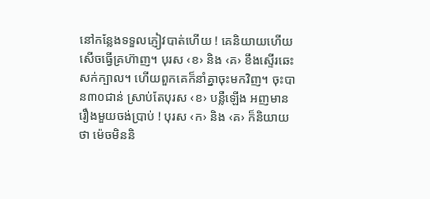នៅកន្លែងទទួលភ្ញៀវបាត់ហើយ ! គេនិយាយហើយសើចធ្វើគ្រហ៊ាញ។ បុរស ‹ខ› និង ‹គ› ខឹងស្ទើរឆេះសក់ក្បាល។ ហើយពួកគេក៏នាំគ្នាចុះមកវិញ។ ចុះបាន៣០ជាន់ ស្រាប់តែបុរស ‹ខ› បន្លឺឡើង អញមានរឿងមួយចង់ប្រាប់ ! បុរស ‹ក› និង ‹គ› ក៏និយាយថា ម៉េចមិននិ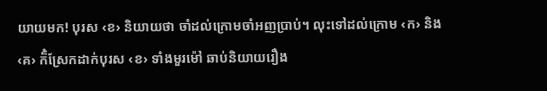យាយមក! បុរស ‹ខ› និយាយថា ចាំដល់ក្រោមចាំអញប្រាប់។ លុះទៅដល់ក្រោម ‹ក› និង ‹គ› ក៏៎ស្រែកដាក់បុរស ‹ខ› ទាំងមួរម៉ៅ ឆាប់និយាយរឿង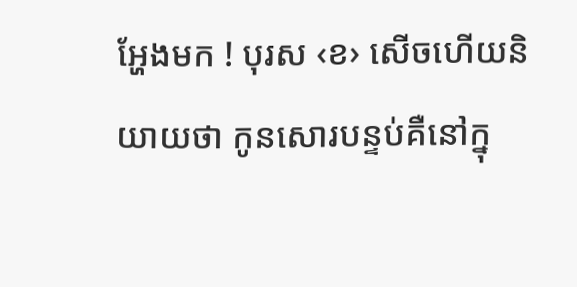អ្ហែងមក ! បុរស ‹ខ› សើចហើយនិយាយថា កូនសោរបន្ទប់គឺនៅក្នុ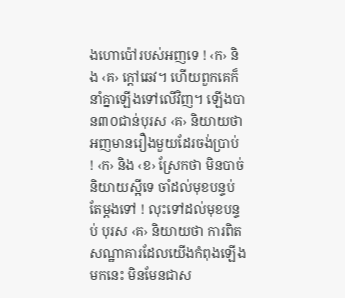ងហោប៉ៅរបស់អញទេ ! ‹ក› និង ‹គ› ក្ដៅឆេវ។ ហើយពួកគេក៏នាំគ្នាឡើងទៅលើវិញ។ ឡើងបាន៣០ជាន់បុរស ‹គ› និយាយថា អញមានរឿងមួយដែរចង់ប្រាប់ ! ‹ក› និង ‹ខ› ស្រែកថា មិនបាច់និយាយស្អីទេ ចាំដល់មុខបន្ទប់តែម្ដងទៅ ! លុះទៅដល់មុខបន្ទប់ បុរស ‹គ› និយាយថា ការពិតសណ្ឋាគារដែលយើងកំពុងឡើងមកនេះ មិនមែនជាស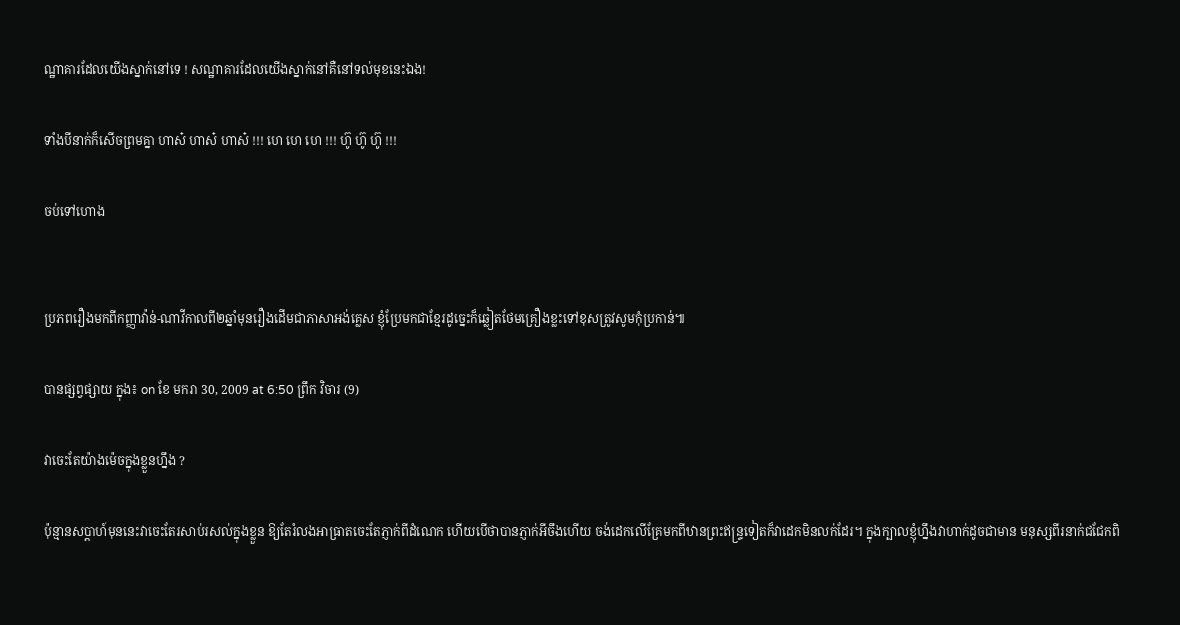ណ្ឋាគារដែលយើងស្នាក់នៅទេ ! សណ្ឋាគារដែលយើងស្នាក់នៅគឺនៅទល់មុខនេះឯង!

ទាំងបីនាក់ក៏សើចព្រមគ្នា ហាស៎ ហាស៎ ហាស៎ !!! ហេ ហេ ហេ !!! ហ៊ូ ហ៊ូ ហ៊ូ !!!

ចប់ទៅហោង


ប្រភពរឿងមកពីកញ្ញាវ៉ាន់-ណាវីកាលពី២ឆ្នាំមុនរឿងដើមជាភាសាអង់គ្លេស ខ្ញុំប្រែមកជាខ្មែរដូច្នេះក៏ឆ្លៀតថែមគ្រឿងខ្លះទៅខុសត្រូវសូមកុំប្រកាន់៕

បានផ្សព្វផ្សាយ ក្នុង៖ on ខែ មករា 30, 2009 at 6:50 ព្រឹក វិចារ (9)

វាចេះតែយ៉ាងម៉េចក្នុងខ្លួនហ្នឹង ?

ប៉ុន្មានសប្ដាហ៍មុននេះវាចេះតែរសាប់រសល់ក្នុងខ្លួន ឱ្យតែរំលងអាធ្រាតចេះតែភ្ញាក់ពីដំណេក ហើយបើថាបានភ្ញាក់អីចឹងហើយ ចង់ដេកលើគ្រែមកពីឋានព្រះឥន្ទ្រទៀតក៏វាដេកមិនលក់ដែរ។ ក្នុងក្បាលខ្ញុំហ្នឹងវាហាក់ដូចជាមាន មនុស្សពីរនាក់ជជែកពិ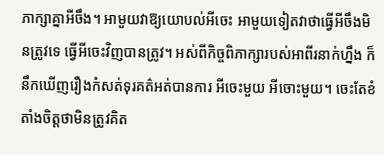ភាក្សាគ្នាអីចឹង។ អាមួយវាឱ្យយោបល់អីចេះ អាមួយទៀតវាថាធ្វើអីចឹងមិនត្រូវទេ ធ្វើអីចេះវិញបានត្រូវ។ អស់ពីកិច្ចពិភាក្សារបស់អាពីរនាក់ហ្នឹង ក៏នឹកឃើញរឿងកំសត់ទុរគត៌អត់បានការ អីចេះមួយ អីចោះមួយ។ ចេះតែខំតាំងចិត្តថាមិនត្រូវគិត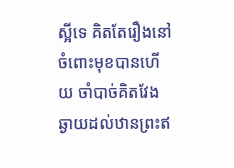ស្អីទេ គិតតែរឿងនៅចំពោះមុខបានហើយ ចាំបាច់គិតវែងឆ្ងាយដល់ឋានព្រះឥ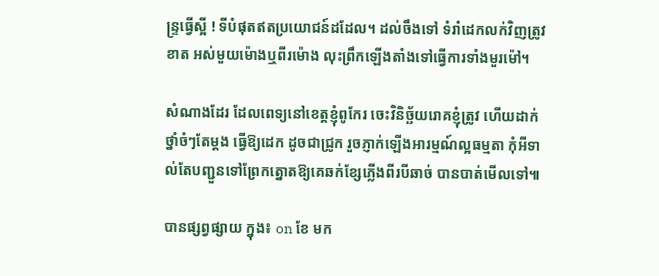ន្ទ្រធ្វើស្អី ! ទីបំផុតឥតប្រយោជន៍ដដែល។ ដល់ចឹងទៅ ទំរាំដេកលក់វិញត្រូវខាត អស់មួយម៉ោងឬពីរម៉ោង លុះព្រឹកឡើងតាំងទៅធ្វើការទាំងមួរម៉ៅ។

សំណាងដែរ ដែលពេទ្យនៅខេត្តខ្ញុំពូកែរ ចេះវិនិច្ឆ័យរោគខ្ញុំត្រូវ ហើយដាក់ថ្នាំចំៗតែម្ដង ធ្វើឱ្យដេក ដូចជាជ្រូក រួចភ្ញាក់ឡើងអារម្មណ៍ល្អធម្មតា កុំអីទាល់តែបញ្ជួនទៅព្រែកត្នោតឱ្យគេឆក់ខ្សែភ្លើងពីរបីឆាច់ បានបាត់មើលទៅ៕

បានផ្សព្វផ្សាយ ក្នុង៖ on ខែ មក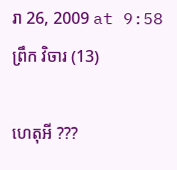រា 26, 2009 at 9:58 ព្រឹក វិចារ (13)

ហេតុអី ???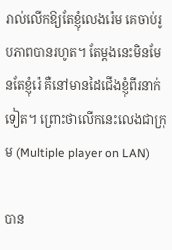រាល់លើកឱ្យតែខ្ញុំលេងរ៉េម គេចាប់រូបភាពបានរហូត។ តែម្ដងនេះមិនមែនតែខ្ញុំរ៉េ គឺនៅមានដៃជើងខ្ញុំពីរនាក់ទៀត។ ព្រោះថាលើកនេះលេងជាក្រុម (Multiple player on LAN)

បាន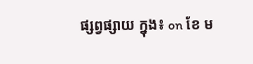ផ្សព្វផ្សាយ ក្នុង៖ on ខែ ម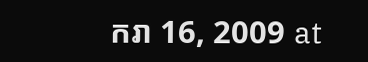ករា 16, 2009 at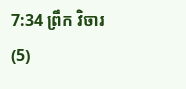7:34 ព្រឹក វិចារ (5)